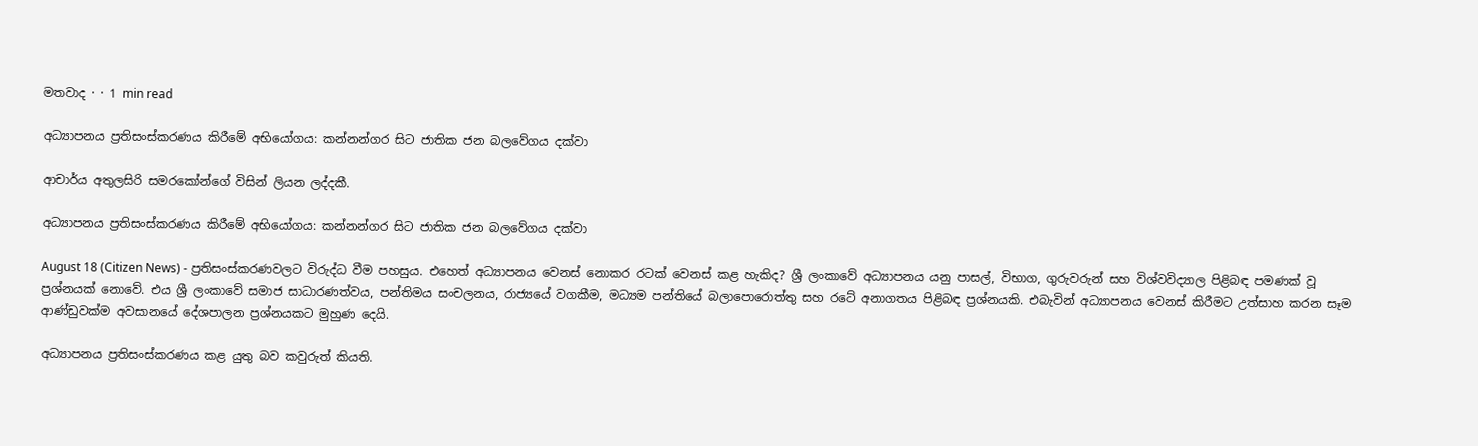මතවාද · · 1 min read

අධ්‍යාපනය ප්‍රතිසංස්කරණය කිරීමේ අභියෝගය: කන්නන්ගර සිට ජාතික ජන බලවේගය දක්වා

ආචාර්ය අතුලසිරි සමරකෝන්ගේ විසින් ලියන ලද්දකී.

අධ්‍යාපනය ප්‍රතිසංස්කරණය කිරීමේ අභියෝගය: කන්නන්ගර සිට ජාතික ජන බලවේගය දක්වා

August 18 (Citizen News) - ප්‍රතිසංස්කරණවලට විරුද්ධ වීම පහසුය. එහෙත් අධ්‍යාපනය වෙනස් නොකර රටක් වෙනස් කළ හැකිද? ශ්‍රී ලංකාවේ අධ්‍යාපනය යනු පාසල්, විභාග, ගුරුවරුන් සහ විශ්වවිද්‍යාල පිළිබඳ පමණක් වූ ප්‍රශ්නයක් නොවේ. එය ශ්‍රී ලංකාවේ සමාජ සාධාරණත්වය, පන්තිමය සංචලනය, රාජ්‍යයේ වගකීම, මධ්‍යම පන්තියේ බලාපොරොත්තු සහ රටේ අනාගතය පිළිබඳ ප්‍රශ්නයකි. එබැවින් අධ්‍යාපනය වෙනස් කිරීමට උත්සාහ කරන සෑම ආණ්ඩුවක්ම අවසානයේ දේශපාලන ප්‍රශ්නයකට මුහුණ දෙයි.

අධ්‍යාපනය ප්‍රතිසංස්කරණය කළ යුතු බව කවුරුත් කියති.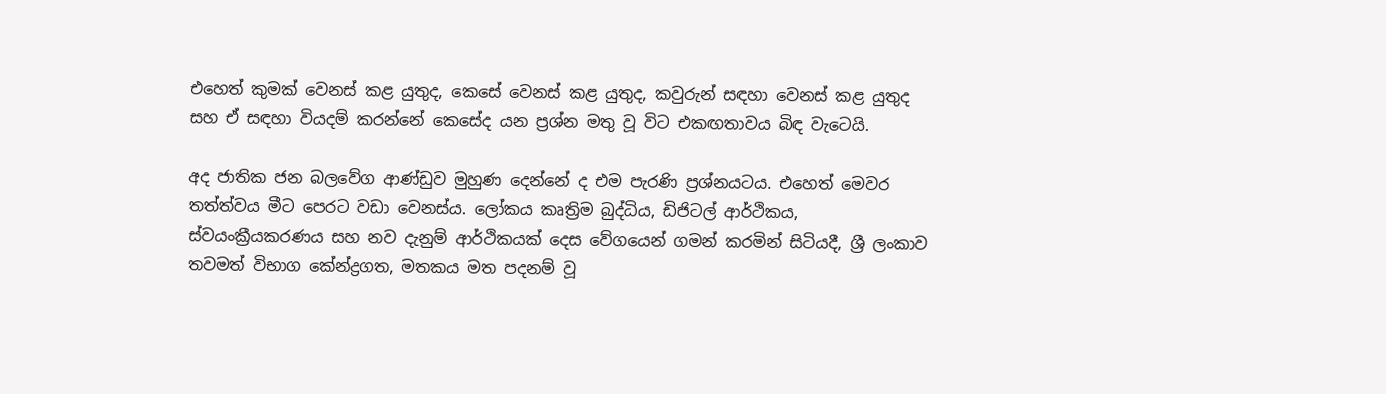එහෙත් කුමක් වෙනස් කළ යුතුද, කෙසේ වෙනස් කළ යුතුද, කවුරුන් සඳහා වෙනස් කළ යුතුද සහ ඒ සඳහා වියදම් කරන්නේ කෙසේද යන ප්‍රශ්න මතු වූ විට එකඟතාවය බිඳ වැටෙයි.

අද ජාතික ජන බලවේග ආණ්ඩුව මුහුණ දෙන්නේ ද එම පැරණි ප්‍රශ්නයටය. එහෙත් මෙවර තත්ත්වය මීට පෙරට වඩා වෙනස්ය. ලෝකය කෘත්‍රිම බුද්ධිය, ඩිජිටල් ආර්ථිකය, ස්වයංක්‍රීයකරණය සහ නව දැනුම් ආර්ථිකයක් දෙස වේගයෙන් ගමන් කරමින් සිටියදී, ශ්‍රී ලංකාව තවමත් විභාග කේන්ද්‍රගත, මතකය මත පදනම් වූ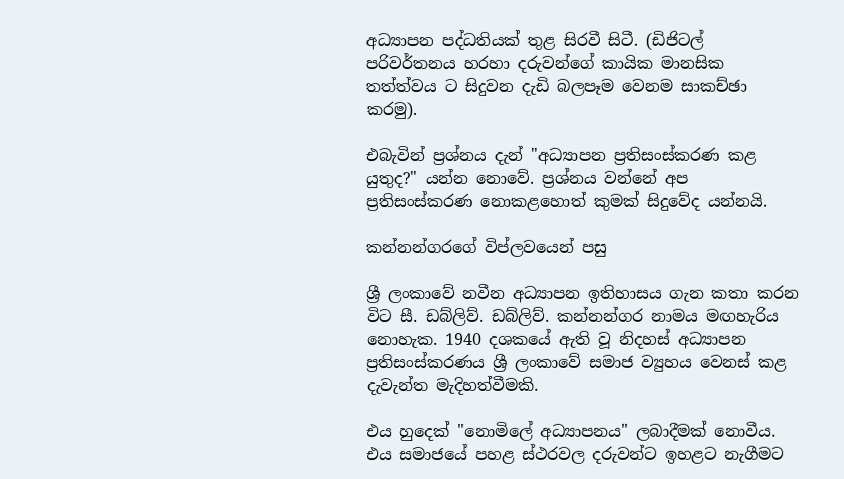අධ්‍යාපන පද්ධතියක් තුළ සිරවී සිටී. (ඩිජිටල් පරිවර්තනය හරහා දරුවන්ගේ කායික මානසික තත්ත්වය ට සිදුවන දැඩි බලපෑම වෙනම සාකච්ඡා කරමු).

එබැවින් ප්‍රශ්නය දැන් "අධ්‍යාපන ප්‍රතිසංස්කරණ කළ යුතුද?" යන්න නොවේ. ප්‍රශ්නය වන්නේ අප ප්‍රතිසංස්කරණ නොකළහොත් කුමක් සිදුවේද යන්නයි.

කන්නන්ගරගේ විප්ලවයෙන් පසු

ශ්‍රී ලංකාවේ නවීන අධ්‍යාපන ඉතිහාසය ගැන කතා කරන විට සී. ඩබ්ලිව්. ඩබ්ලිව්. කන්නන්ගර නාමය මඟහැරිය නොහැක. 1940 දශකයේ ඇති වූ නිදහස් අධ්‍යාපන ප්‍රතිසංස්කරණය ශ්‍රී ලංකාවේ සමාජ ව්‍යුහය වෙනස් කළ දැවැන්ත මැදිහත්වීමකි.

එය හුදෙක් "නොමිලේ අධ්‍යාපනය" ලබාදීමක් නොවීය. එය සමාජයේ පහළ ස්ථරවල දරුවන්ට ඉහළට නැගීමට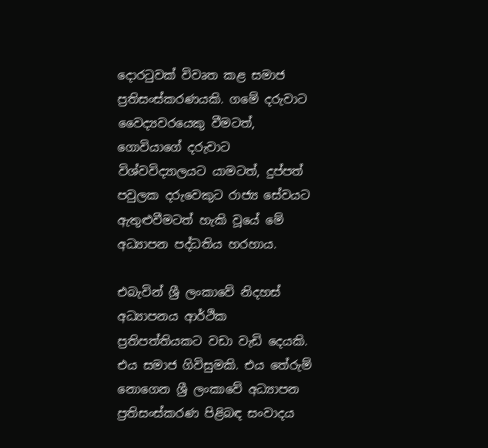දොරටුවක් විවෘත කළ සමාජ ප්‍රතිසංස්කරණයකි. ගමේ දරුවාට වෛද්‍යවරයෙකු වීමටත්, ගොවියාගේ දරුවාට විශ්වවිද්‍යාලයට යාමටත්, දුප්පත් පවුලක දරුවෙකුට රාජ්‍ය සේවයට ඇතුළුවීමටත් හැකි වූයේ මේ අධ්‍යාපන පද්ධතිය හරහාය.

එබැවින් ශ්‍රී ලංකාවේ නිදහස් අධ්‍යාපනය ආර්ථික ප්‍රතිපත්තියකට වඩා වැඩි දෙයකි. එය සමාජ ගිවිසුමකි. එය තේරුම් නොගෙන ශ්‍රී ලංකාවේ අධ්‍යාපන ප්‍රතිසංස්කරණ පිළිබඳ සංවාදය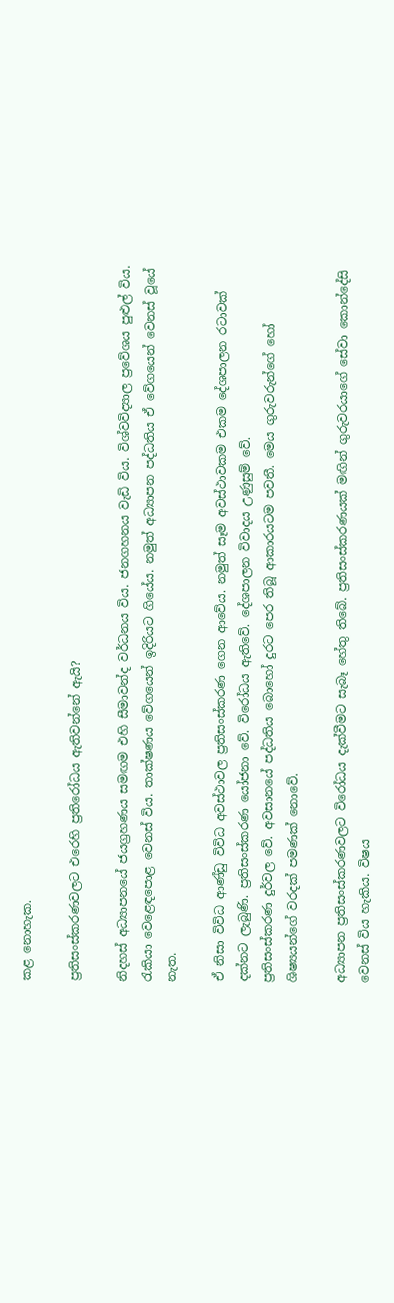කළ නොහැක.

ප්‍රතිසංස්කරණවලට එරෙහි ප්‍රතිරෝධය ඇතිවන්නේ ඇයි?

නිදහස් අධ්‍යාපනයේ ජයග්‍රහණය සමඟම එහි සීමාවන්ද වර්ධනය විය. ජනගහනය වැඩි විය. විශ්වවිද්‍යාල ප්‍රවේශය පුළුල් විය. රැකියා වෙළෙඳපොළ වෙනස් විය. තාක්ෂණය වේගයෙන් ඉදිරියට ගියේය. නමුත් අධ්‍යාපන පද්ධතිය ඒ වේගයෙන් වෙනස් වූයේ නැත.

ඒ නිසා විවිධ ආණ්ඩු විවිධ අවස්ථාවල ප්‍රතිසංස්කරණ ගෙන ආවේය. නමුත් සෑම අවස්ථාවකම එකම දේශපාලන රටාවක් දක්නට ලැබුණි. ප්‍රතිසංස්කරණ යෝජනා වේ. විරෝධය ඇතිවේ. දේශපාලන විවාදය උණුසුම් වේ.
ප්‍රතිසංස්කරණ දුර්වල වේ. අවසානයේ පද්ධතිය බොහෝ දුරට පෙර තිබූ ආකාරයටම පවතී. මෙය ගුරුවරුන්ගේ හෝ ශිෂ්‍යයන්ගේ වරදක් පමණක් නොවේ.

අධ්‍යාපන ප්‍රතිසංස්කරණවලට විරෝධය දැක්වීමට සැබෑ හේතු තිබේ. ප්‍රතිසංස්කරණයක් මඟින් ගුරුවරයාගේ සේවා කොන්දේසි වෙනස් විය හැකිය. විෂය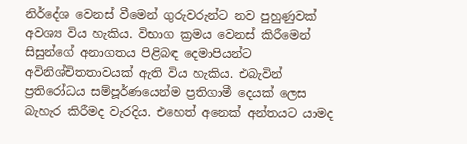නිර්දේශ වෙනස් වීමෙන් ගුරුවරුන්ට නව පුහුණුවක් අවශ්‍ය විය හැකිය. විභාග ක්‍රමය වෙනස් කිරීමෙන් සිසුන්ගේ අනාගතය පිළිබඳ දෙමාපියන්ට අවිනිශ්චිතතාවයක් ඇති විය හැකිය. එබැවින් ප්‍රතිරෝධය සම්පූර්ණයෙන්ම ප්‍රතිගාමී දෙයක් ලෙස බැහැර කිරීමද වැරදිය. එහෙත් අනෙක් අන්තයට යාමද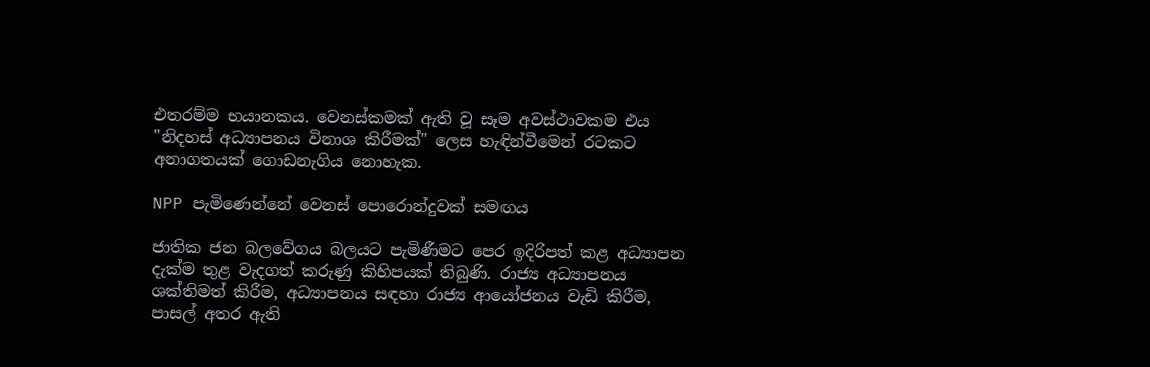එතරම්ම භයානකය. වෙනස්කමක් ඇති වූ සෑම අවස්ථාවකම එය "නිදහස් අධ්‍යාපනය විනාශ කිරීමක්" ලෙස හැඳින්වීමෙන් රටකට අනාගතයක් ගොඩනැගිය නොහැක.

NPP පැමිණෙන්නේ වෙනස් පොරොන්දුවක් සමඟය

ජාතික ජන බලවේගය බලයට පැමිණීමට පෙර ඉදිරිපත් කළ අධ්‍යාපන දැක්ම තුළ වැදගත් කරුණු කිහිපයක් තිබුණි. රාජ්‍ය අධ්‍යාපනය ශක්තිමත් කිරීම, අධ්‍යාපනය සඳහා රාජ්‍ය ආයෝජනය වැඩි කිරීම, පාසල් අතර ඇති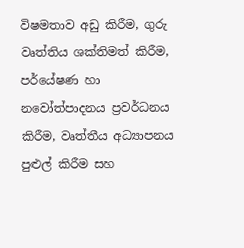විෂමතාව අඩු කිරීම, ගුරු වෘත්තිය ශක්තිමත් කිරීම, පර්යේෂණ හා නවෝත්පාදනය ප්‍රවර්ධනය කිරීම, වෘත්තීය අධ්‍යාපනය පුළුල් කිරීම සහ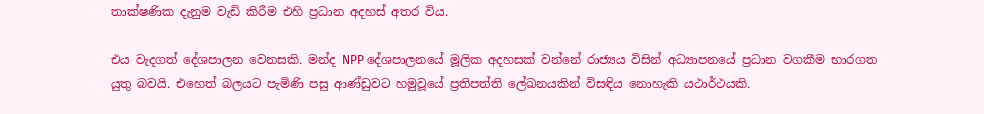තාක්ෂණික දැනුම වැඩි කිරීම එහි ප්‍රධාන අදහස් අතර විය.

එය වැදගත් දේශපාලන වෙනසකි. මන්ද NPP දේශපාලනයේ මූලික අදහසක් වන්නේ රාජ්‍යය විසින් අධ්‍යාපනයේ ප්‍රධාන වගකීම භාරගත යුතු බවයි. එහෙත් බලයට පැමිණි පසු ආණ්ඩුවට හමුවූයේ ප්‍රතිපත්ති ලේඛනයකින් විසඳිය නොහැකි යථාර්ථයකි.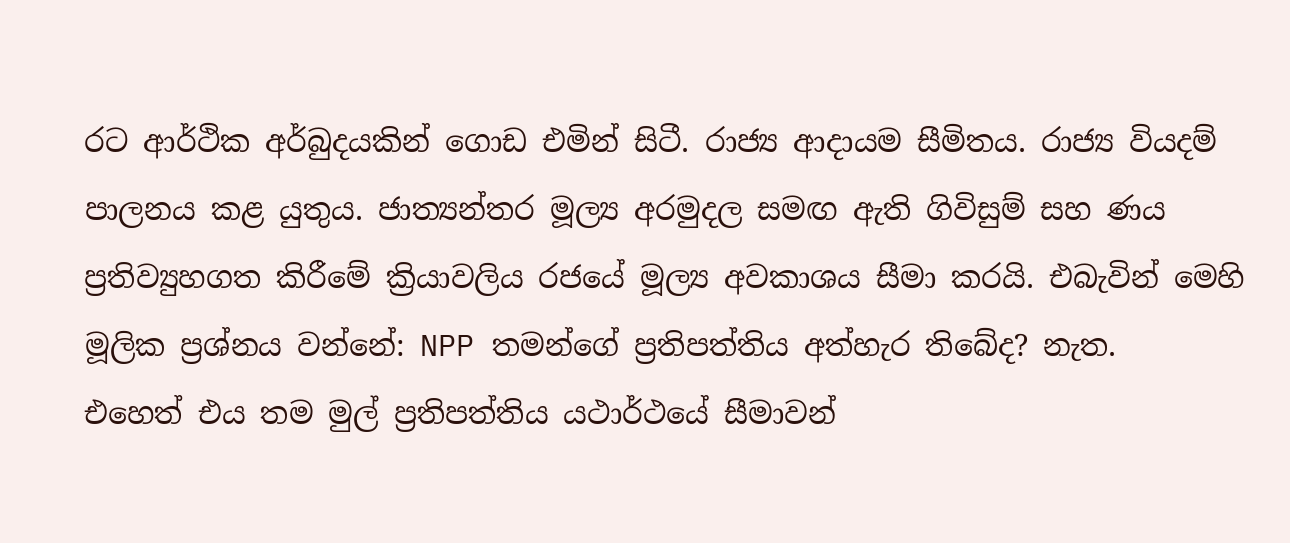රට ආර්ථික අර්බුදයකින් ගොඩ එමින් සිටී. රාජ්‍ය ආදායම සීමිතය. රාජ්‍ය වියදම් පාලනය කළ යුතුය. ජාත්‍යන්තර මූල්‍ය අරමුදල සමඟ ඇති ගිවිසුම් සහ ණය ප්‍රතිව්‍යුහගත කිරීමේ ක්‍රියාවලිය රජයේ මූල්‍ය අවකාශය සීමා කරයි. එබැවින් මෙහි මූලික ප්‍රශ්නය වන්නේ: NPP තමන්ගේ ප්‍රතිපත්තිය අත්හැර තිබේද? නැත.
එහෙත් එය තම මුල් ප්‍රතිපත්තිය යථාර්ථයේ සීමාවන්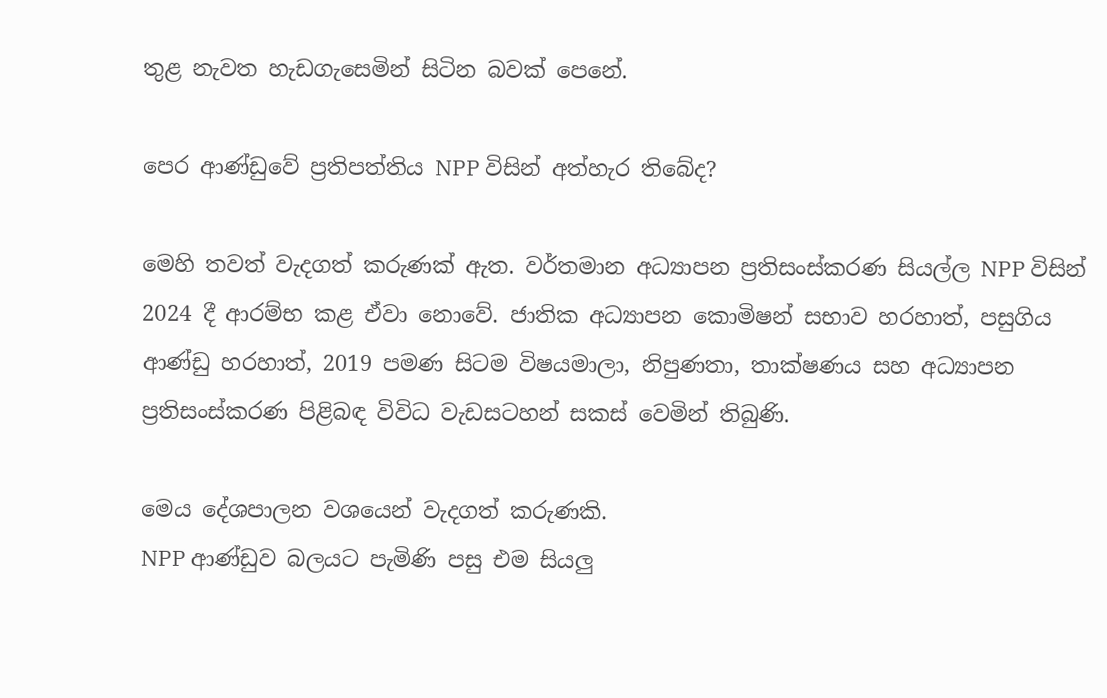තුළ නැවත හැඩගැසෙමින් සිටින බවක් පෙනේ.

පෙර ආණ්ඩුවේ ප්‍රතිපත්තිය NPP විසින් අත්හැර තිබේද?

මෙහි තවත් වැදගත් කරුණක් ඇත. වර්තමාන අධ්‍යාපන ප්‍රතිසංස්කරණ සියල්ල NPP විසින් 2024 දී ආරම්භ කළ ඒවා නොවේ. ජාතික අධ්‍යාපන කොමිෂන් සභාව හරහාත්, පසුගිය ආණ්ඩු හරහාත්, 2019 පමණ සිටම විෂයමාලා, නිපුණතා, තාක්ෂණය සහ අධ්‍යාපන ප්‍රතිසංස්කරණ පිළිබඳ විවිධ වැඩසටහන් සකස් වෙමින් තිබුණි.

මෙය දේශපාලන වශයෙන් වැදගත් කරුණකි.
NPP ආණ්ඩුව බලයට පැමිණි පසු එම සියලු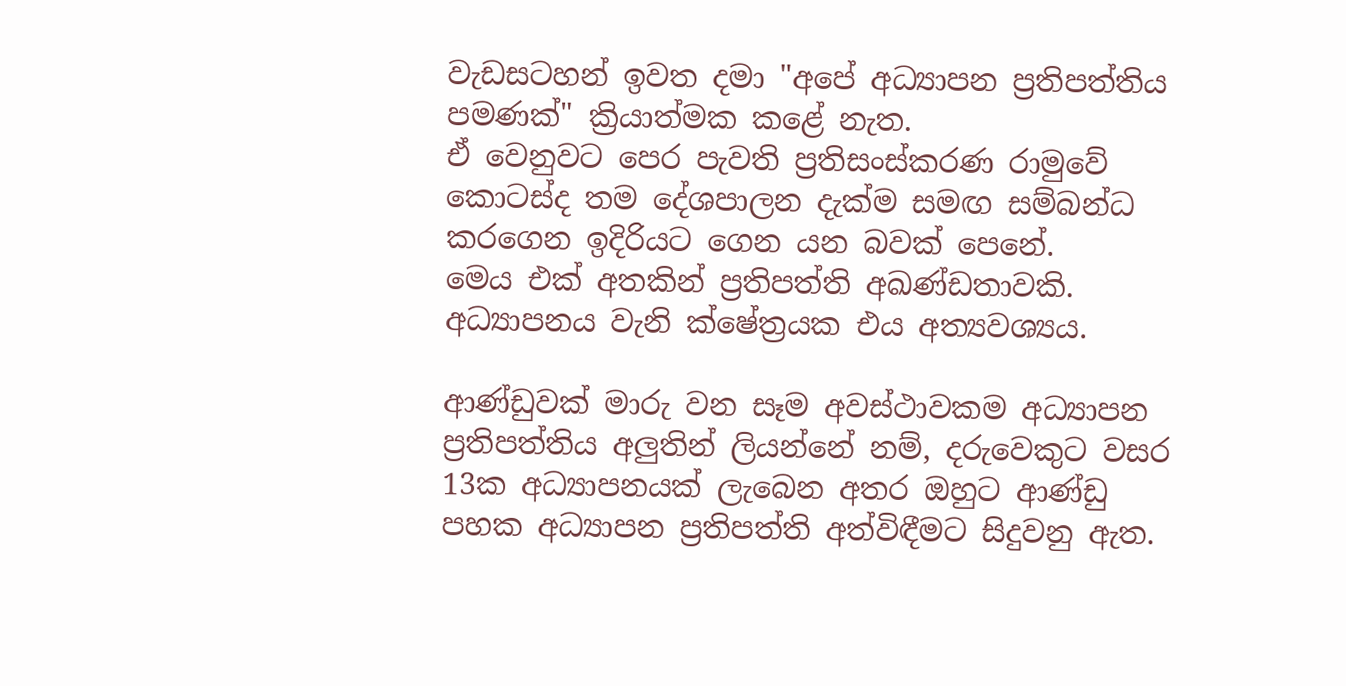වැඩසටහන් ඉවත දමා "අපේ අධ්‍යාපන ප්‍රතිපත්තිය පමණක්" ක්‍රියාත්මක කළේ නැත.
ඒ වෙනුවට පෙර පැවති ප්‍රතිසංස්කරණ රාමුවේ කොටස්ද තම දේශපාලන දැක්ම සමඟ සම්බන්ධ කරගෙන ඉදිරියට ගෙන යන බවක් පෙනේ.
මෙය එක් අතකින් ප්‍රතිපත්ති අඛණ්ඩතාවකි.
අධ්‍යාපනය වැනි ක්ෂේත්‍රයක එය අත්‍යවශ්‍යය.

ආණ්ඩුවක් මාරු වන සෑම අවස්ථාවකම අධ්‍යාපන ප්‍රතිපත්තිය අලුතින් ලියන්නේ නම්, දරුවෙකුට වසර 13ක අධ්‍යාපනයක් ලැබෙන අතර ඔහුට ආණ්ඩු පහක අධ්‍යාපන ප්‍රතිපත්ති අත්විඳීමට සිදුවනු ඇත.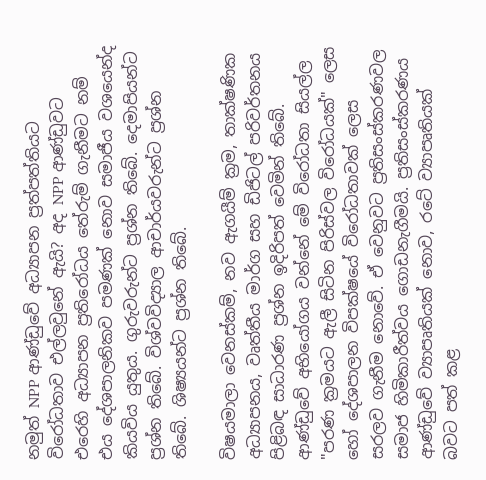නමුත් NPP ආණ්ඩුවේ අධ්‍යාපන ප්‍රත්පත්තියට විරෝධතාව එල්ලවුනේ ඇයි? අද NPP ආණ්ඩුවට එරෙහි අධ්‍යාපන ප්‍රතිරෝධය තේරුම් ගැනීමට නම් එය දේශපාලනිකව පමණක් නොව සමාජීය වශයෙන්ද කියවිය යුතුය. ගුරුවරුන්ට ප්‍රශ්න තිබේ. දෙමාපියන්ට ප්‍රශ්න තිබේ. විශ්වවිද්‍යාල ආචාර්යවරුන්ට ප්‍රශ්න තිබේ. ශිෂ්‍යයන්ට ප්‍රශ්න තිබේ.

විෂයමාලා වෙනස්කම්, නව ඇගයීම් ක්‍රම, තාක්ෂණික අධ්‍යාපනය, වෘත්තීය මාර්ග සහ ඩිජිටල් පරිවර්තනය පිළිබඳ සාධාරණ ප්‍රශ්න ඉදිරිපත් වෙමින් තිබේ. ආණ්ඩුවේ අභියෝගය වන්නේ මේ විරෝධතා සියල්ල "පරණ ක්‍රමයට ඇලී සිටින පිරිස්වල විරෝධයක්" ලෙස හෝ දේශපාලන විපක්ෂයේ විරෝධතාවක් ලෙස සරලව ගැනීම නොවේ. ඒ වෙනුවට ප්‍රතිසංස්කරණවල සමාජ හිමිකාරීත්වය ගොඩනැගීමයි. ප්‍රතිසංස්කරණය ආණ්ඩුවේ ව්‍යාපෘතියක් නොව, රටේ ව්‍යාපෘතියක් බවට පත් කළ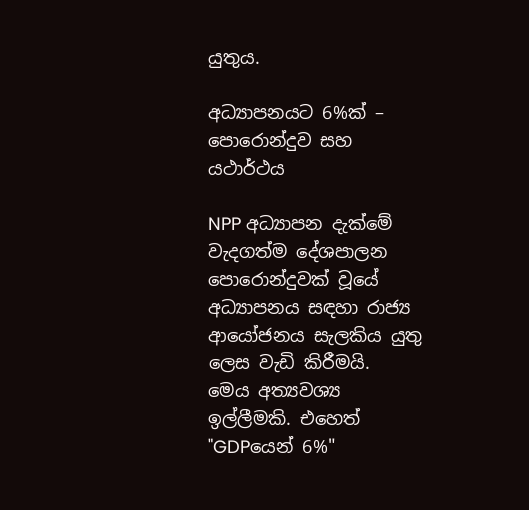යුතුය.

අධ්‍යාපනයට 6%ක් – පොරොන්දුව සහ යථාර්ථය

NPP අධ්‍යාපන දැක්මේ වැදගත්ම දේශපාලන පොරොන්දුවක් වූයේ අධ්‍යාපනය සඳහා රාජ්‍ය ආයෝජනය සැලකිය යුතු ලෙස වැඩි කිරීමයි.
මෙය අත්‍යවශ්‍ය ඉල්ලීමකි. එහෙත් "GDPයෙන් 6%"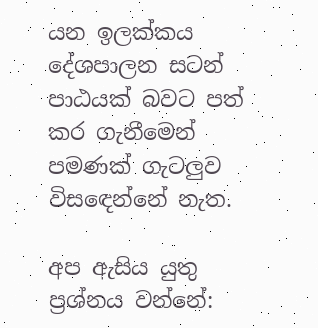යන ඉලක්කය දේශපාලන සටන් පාඨයක් බවට පත් කර ගැනීමෙන් පමණක් ගැටලුව විසඳෙන්නේ නැත.

අප ඇසිය යුතු ප්‍රශ්නය වන්නේ: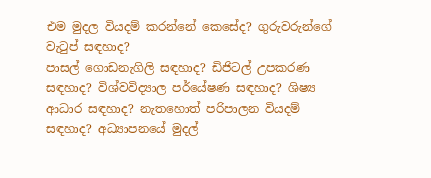එම මුදල වියදම් කරන්නේ කෙසේද? ගුරුවරුන්ගේ වැටුප් සඳහාද?
පාසල් ගොඩනැගිලි සඳහාද? ඩිජිටල් උපකරණ සඳහාද? විශ්වවිද්‍යාල පර්යේෂණ සඳහාද? ශිෂ්‍ය ආධාර සඳහාද? නැතහොත් පරිපාලන වියදම් සඳහාද? අධ්‍යාපනයේ මුදල්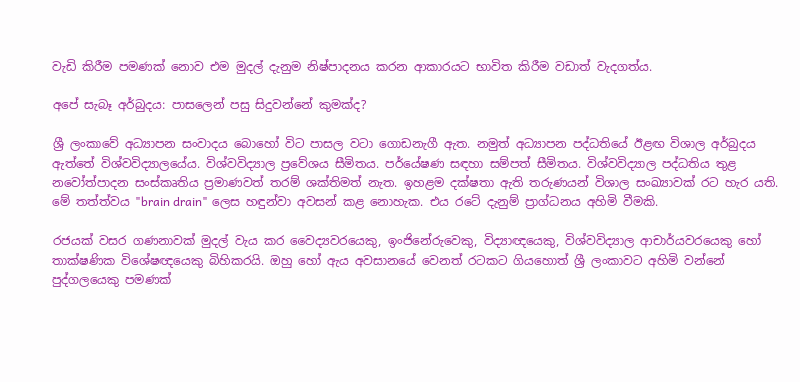වැඩි කිරීම පමණක් නොව එම මුදල් දැනුම නිෂ්පාදනය කරන ආකාරයට භාවිත කිරීම වඩාත් වැදගත්ය.

අපේ සැබෑ අර්බුදය: පාසලෙන් පසු සිදුවන්නේ කුමක්ද?

ශ්‍රී ලංකාවේ අධ්‍යාපන සංවාදය බොහෝ විට පාසල වටා ගොඩනැගී ඇත. නමුත් අධ්‍යාපන පද්ධතියේ ඊළඟ විශාල අර්බුදය ඇත්තේ විශ්වවිද්‍යාලයේය. විශ්වවිද්‍යාල ප්‍රවේශය සීමිතය. පර්යේෂණ සඳහා සම්පත් සීමිතය. විශ්වවිද්‍යාල පද්ධතිය තුළ නවෝත්පාදන සංස්කෘතිය ප්‍රමාණවත් තරම් ශක්තිමත් නැත. ඉහළම දක්ෂතා ඇති තරුණයන් විශාල සංඛ්‍යාවක් රට හැර යති. මේ තත්ත්වය "brain drain" ලෙස හඳුන්වා අවසන් කළ නොහැක. එය රටේ දැනුම් ප්‍රාග්ධනය අහිමි වීමකි.

රජයක් වසර ගණනාවක් මුදල් වැය කර වෛද්‍යවරයෙකු, ඉංජිනේරුවෙකු, විද්‍යාඥයෙකු, විශ්වවිද්‍යාල ආචාර්යවරයෙකු හෝ තාක්ෂණික විශේෂඥයෙකු බිහිකරයි. ඔහු හෝ ඇය අවසානයේ වෙනත් රටකට ගියහොත් ශ්‍රී ලංකාවට අහිමි වන්නේ පුද්ගලයෙකු පමණක්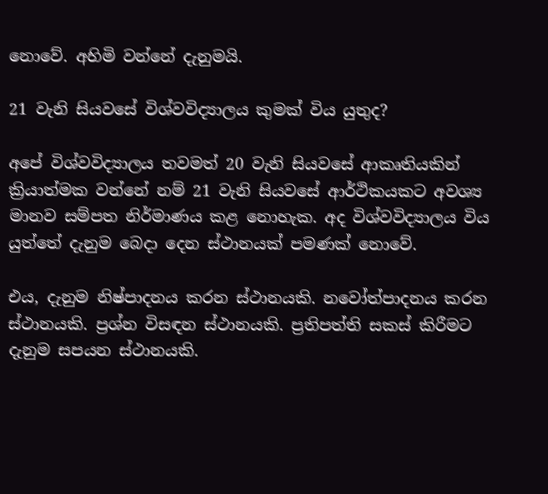නොවේ. අහිමි වන්නේ දැනුමයි.

21 වැනි සියවසේ විශ්වවිද්‍යාලය කුමක් විය යුතුද?

අපේ විශ්වවිද්‍යාලය තවමත් 20 වැනි සියවසේ ආකෘතියකින් ක්‍රියාත්මක වන්නේ නම් 21 වැනි සියවසේ ආර්ථිකයකට අවශ්‍ය මානව සම්පත නිර්මාණය කළ නොහැක. අද විශ්වවිද්‍යාලය විය යුත්තේ දැනුම බෙදා දෙන ස්ථානයක් පමණක් නොවේ.

එය, දැනුම නිෂ්පාදනය කරන ස්ථානයකි. නවෝත්පාදනය කරන ස්ථානයකි. ප්‍රශ්න විසඳන ස්ථානයකි. ප්‍රතිපත්ති සකස් කිරීමට දැනුම සපයන ස්ථානයකි.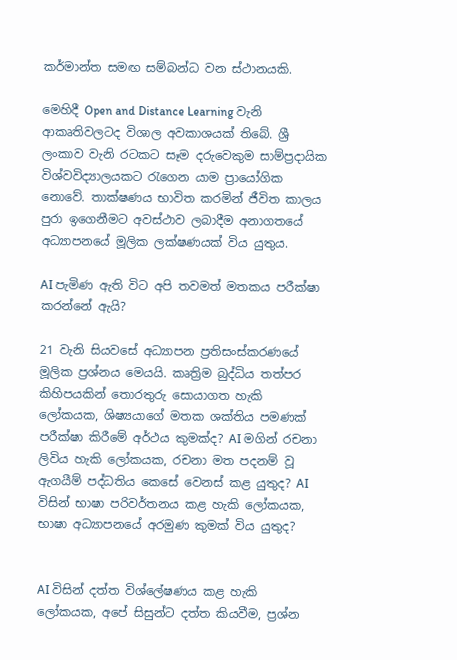කර්මාන්ත සමඟ සම්බන්ධ වන ස්ථානයකි.

මෙහිදී Open and Distance Learning වැනි ආකෘතිවලටද විශාල අවකාශයක් තිබේ. ශ්‍රී ලංකාව වැනි රටකට සෑම දරුවෙකුම සාම්ප්‍රදායික විශ්වවිද්‍යාලයකට රැගෙන යාම ප්‍රායෝගික නොවේ. තාක්ෂණය භාවිත කරමින් ජීවිත කාලය පුරා ඉගෙනීමට අවස්ථාව ලබාදීම අනාගතයේ අධ්‍යාපනයේ මූලික ලක්ෂණයක් විය යුතුය.

AI පැමිණ ඇති විට අපි තවමත් මතකය පරීක්ෂා කරන්නේ ඇයි?

21 වැනි සියවසේ අධ්‍යාපන ප්‍රතිසංස්කරණයේ මූලික ප්‍රශ්නය මෙයයි. කෘත්‍රිම බුද්ධිය තත්පර කිහිපයකින් තොරතුරු සොයාගත හැකි ලෝකයක, ශිෂ්‍යයාගේ මතක ශක්තිය පමණක් පරීක්ෂා කිරීමේ අර්ථය කුමක්ද? AI මගින් රචනා ලිවිය හැකි ලෝකයක, රචනා මත පදනම් වූ ඇගයීම් පද්ධතිය කෙසේ වෙනස් කළ යුතුද? AI විසින් භාෂා පරිවර්තනය කළ හැකි ලෝකයක, භාෂා අධ්‍යාපනයේ අරමුණ කුමක් විය යුතුද?


AI විසින් දත්ත විශ්ලේෂණය කළ හැකි ලෝකයක, අපේ සිසුන්ට දත්ත කියවීම, ප්‍රශ්න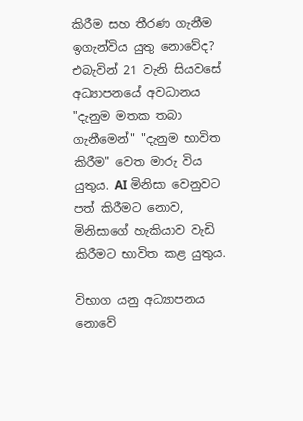කිරීම සහ තීරණ ගැනීම ඉගැන්විය යුතු නොවේද?
එබැවින් 21 වැනි සියවසේ අධ්‍යාපනයේ අවධානය "දැනුම මතක තබා ගැනීමෙන්" "දැනුම භාවිත කිරීම" වෙත මාරු විය යුතුය. AI මිනිසා වෙනුවට පත් කිරීමට නොව, මිනිසාගේ හැකියාව වැඩි කිරීමට භාවිත කළ යුතුය.

විභාග යනු අධ්‍යාපනය නොවේ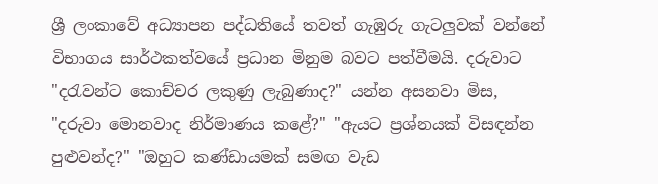ශ්‍රී ලංකාවේ අධ්‍යාපන පද්ධතියේ තවත් ගැඹුරු ගැටලුවක් වන්නේ විභාගය සාර්ථකත්වයේ ප්‍රධාන මිනුම බවට පත්වීමයි. දරුවාට "දරැවන්ට කොච්චර ලකුණු ලැබුණාද?" යන්න අසනවා මිස,
"දරුවා මොනවාද නිර්මාණය කළේ?" "ඇයට ප්‍රශ්නයක් විසඳන්න පුළුවන්ද?" "ඔහුට කණ්ඩායමක් සමඟ වැඩ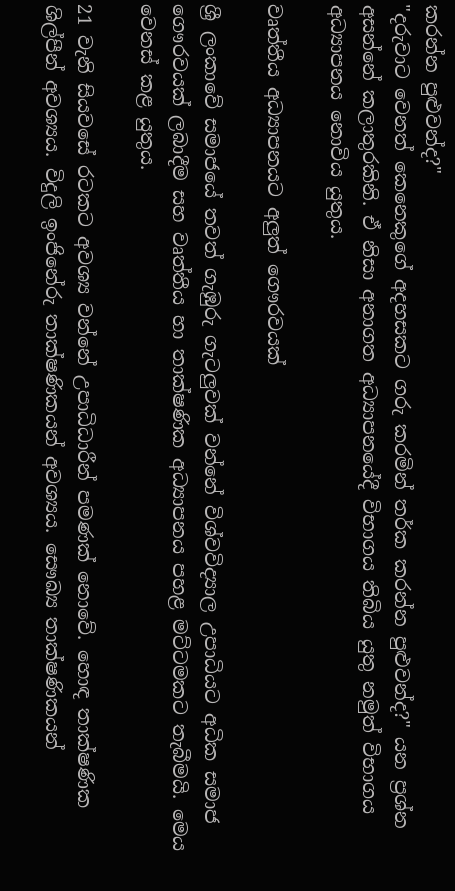කරන්න පුළුවන්ද?"
"දරුවාට වෙනත් කෙනෙකුගේ අදහසකට ගරු කරමින් තර්ක කරන්න පුළුවන්ද?" යන ප්‍රශ්න අසන්නේ කලාතුරකිනි. ඒ නිසා අනාගත අධ්‍යාපනයේදී විභාගය තිබිය යුතු නමුත් විභාගය අධ්‍යාපනය නොවිය යුතුය.

වෘත්තීය අධ්‍යාපනයට අලුත් ගෞරවයක්

ශ්‍රී ලංකාවේ සමාජයේ තවත් ගැඹුරු ගැටලුවක් වන්නේ විශ්වවිද්‍යාල උපාධියට අධික සමාජ ගෞරවයක් ලබාදීම සහ වෘත්තීය හා තාක්ෂණික අධ්‍යාපනය පහළ මට්ටමකට තැබීමයි. මෙය වෙනස් කළ යුතුය.

21 වැනි සියවසේ රටකට අවශ්‍ය වන්නේ උපාධිධාරීන් පමණක් නොවේ. හොඳ තාක්ෂණික ශිල්පීන් අවශ්‍යය. විදුලි ඉංජිනේරු තාක්ෂණිකයන් අවශ්‍යය. සෞඛ්‍ය තාක්ෂණිකයන්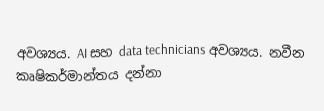අවශ්‍යය. AI සහ data technicians අවශ්‍යය. නවීන කෘෂිකර්මාන්තය දන්නා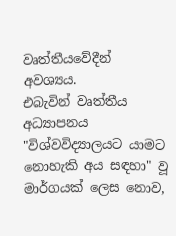වෘත්තීයවේදීන් අවශ්‍යය.
එබැවින් වෘත්තීය අධ්‍යාපනය "විශ්වවිද්‍යාලයට යාමට නොහැකි අය සඳහා" වූ මාර්ගයක් ලෙස නොව,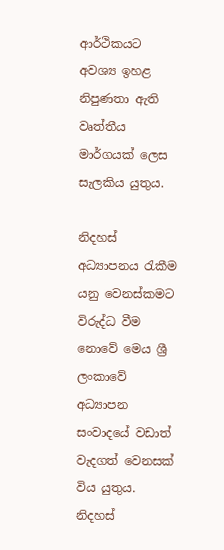ආර්ථිකයට අවශ්‍ය ඉහළ නිපුණතා ඇති වෘත්තීය මාර්ගයක් ලෙස සැලකිය යුතුය.

නිදහස් අධ්‍යාපනය රැකීම යනු වෙනස්කමට විරුද්ධ වීම නොවේ මෙය ශ්‍රී ලංකාවේ අධ්‍යාපන සංවාදයේ වඩාත් වැදගත් වෙනසක් විය යුතුය.
නිදහස්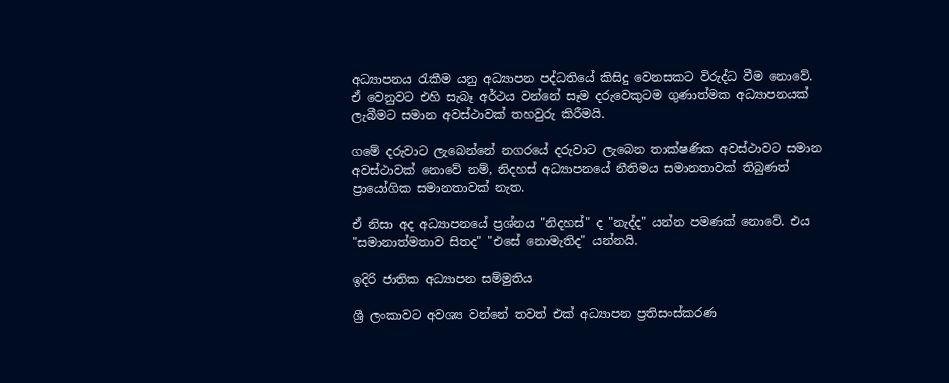අධ්‍යාපනය රැකීම යනු අධ්‍යාපන පද්ධතියේ කිසිදු වෙනසකට විරුද්ධ වීම නොවේ. ඒ වෙනුවට එහි සැබෑ අර්ථය වන්නේ සෑම දරුවෙකුටම ගුණාත්මක අධ්‍යාපනයක් ලැබීමට සමාන අවස්ථාවක් තහවුරු කිරීමයි.

ගමේ දරුවාට ලැබෙන්නේ නගරයේ දරුවාට ලැබෙන තාක්ෂණික අවස්ථාවට සමාන අවස්ථාවක් නොවේ නම්, නිදහස් අධ්‍යාපනයේ නීතිමය සමානතාවක් තිබුණත් ප්‍රායෝගික සමානතාවක් නැත.

ඒ නිසා අද අධ්‍යාපනයේ ප්‍රශ්නය "නිදහස්" ද "නැද්ද" යන්න පමණක් නොවේ. එය "සමානාත්මතාව සිතද" "එසේ නොමැතිද" යන්නයි.

ඉදිරි ජාතික අධ්‍යාපන සම්මුතිය

ශ්‍රී ලංකාවට අවශ්‍ය වන්නේ තවත් එක් අධ්‍යාපන ප්‍රතිසංස්කරණ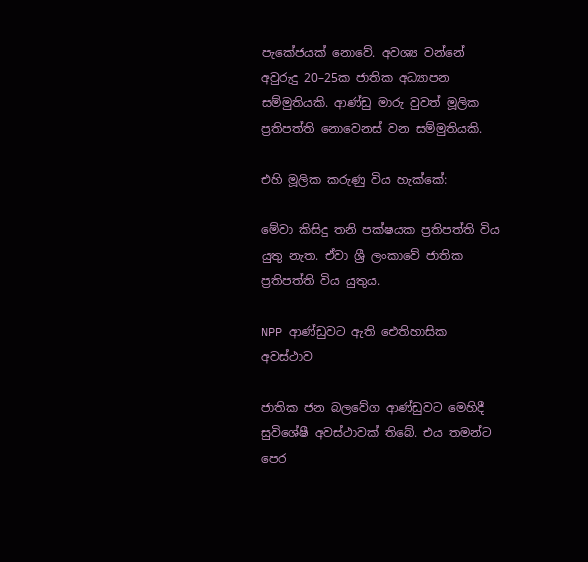පැකේජයක් නොවේ. අවශ්‍ය වන්නේ අවුරුදු 20–25ක ජාතික අධ්‍යාපන සම්මුතියකි. ආණ්ඩු මාරු වුවත් මූලික ප්‍රතිපත්ති නොවෙනස් වන සම්මුතියකි.

එහි මූලික කරුණු විය හැක්කේ:

මේවා කිසිදු තනි පක්ෂයක ප්‍රතිපත්ති විය යුතු නැත. ඒවා ශ්‍රී ලංකාවේ ජාතික ප්‍රතිපත්ති විය යුතුය.

NPP ආණ්ඩුවට ඇති ඓතිහාසික අවස්ථාව

ජාතික ජන බලවේග ආණ්ඩුවට මෙහිදී සුවිශේෂී අවස්ථාවක් තිබේ. එය තමන්ට පෙර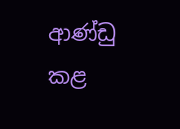ආණ්ඩු කළ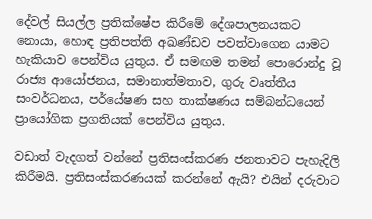දේවල් සියල්ල ප්‍රතික්ෂේප කිරීමේ දේශපාලනයකට නොයා, හොඳ ප්‍රතිපත්ති අඛණ්ඩව පවත්වාගෙන යාමට හැකියාව පෙන්විය යුතුය. ඒ සමඟම තමන් පොරොන්දු වූ රාජ්‍ය ආයෝජනය, සමානාත්මතාව, ගුරු වෘත්තීය සංවර්ධනය, පර්යේෂණ සහ තාක්ෂණය සම්බන්ධයෙන් ප්‍රායෝගික ප්‍රගතියක් පෙන්විය යුතුය.

වඩාත් වැදගත් වන්නේ ප්‍රතිසංස්කරණ ජනතාවට පැහැදිලි කිරීමයි. ප්‍රතිසංස්කරණයක් කරන්නේ ඇයි? එයින් දරුවාට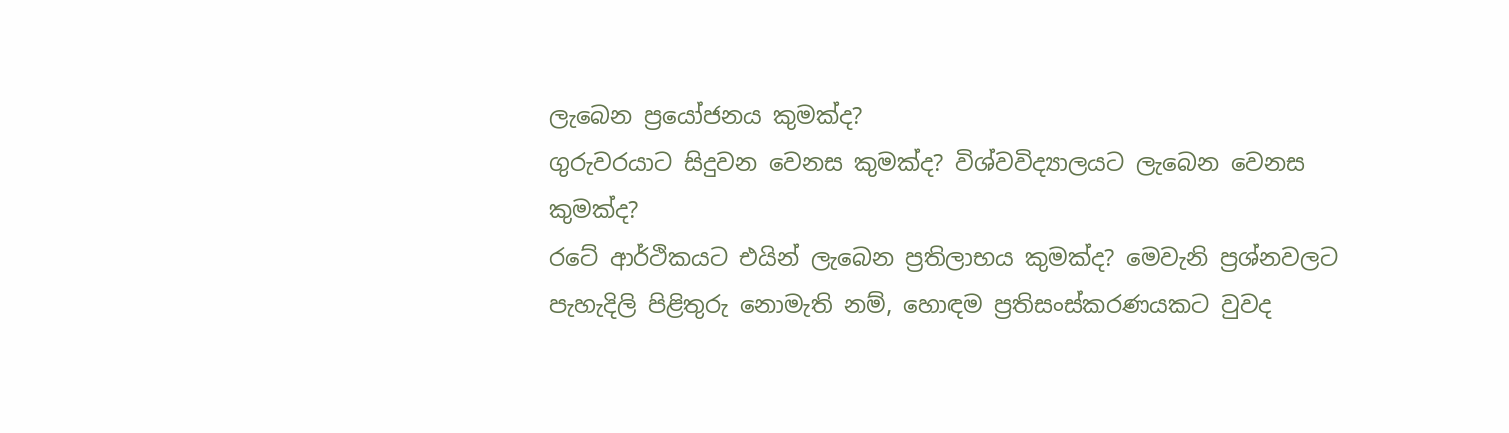ලැබෙන ප්‍රයෝජනය කුමක්ද?
ගුරුවරයාට සිදුවන වෙනස කුමක්ද? විශ්වවිද්‍යාලයට ලැබෙන වෙනස කුමක්ද?
රටේ ආර්ථිකයට එයින් ලැබෙන ප්‍රතිලාභය කුමක්ද? මෙවැනි ප්‍රශ්නවලට පැහැදිලි පිළිතුරු නොමැති නම්, හොඳම ප්‍රතිසංස්කරණයකට වුවද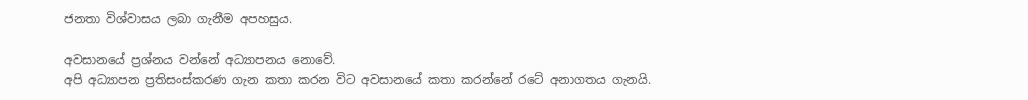ජනතා විශ්වාසය ලබා ගැනීම අපහසුය.

අවසානයේ ප්‍රශ්නය වන්නේ අධ්‍යාපනය නොවේ.
අපි අධ්‍යාපන ප්‍රතිසංස්කරණ ගැන කතා කරන විට අවසානයේ කතා කරන්නේ රටේ අනාගතය ගැනයි.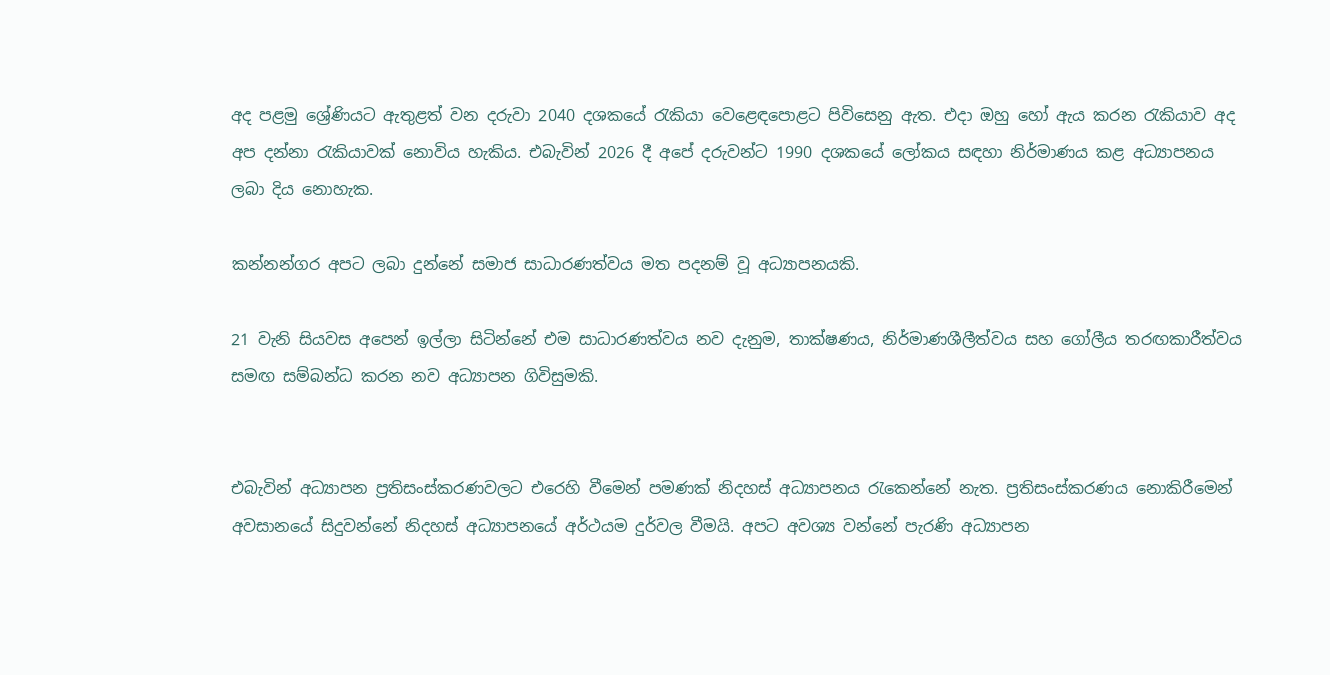අද පළමු ශ්‍රේණියට ඇතුළත් වන දරුවා 2040 දශකයේ රැකියා වෙළෙඳපොළට පිවිසෙනු ඇත. එදා ඔහු හෝ ඇය කරන රැකියාව අද අප දන්නා රැකියාවක් නොවිය හැකිය. එබැවින් 2026 දී අපේ දරුවන්ට 1990 දශකයේ ලෝකය සඳහා නිර්මාණය කළ අධ්‍යාපනය ලබා දිය නොහැක.

කන්නන්ගර අපට ලබා දුන්නේ සමාජ සාධාරණත්වය මත පදනම් වූ අධ්‍යාපනයකි.

21 වැනි සියවස අපෙන් ඉල්ලා සිටින්නේ එම සාධාරණත්වය නව දැනුම, තාක්ෂණය, නිර්මාණශීලීත්වය සහ ගෝලීය තරඟකාරීත්වය සමඟ සම්බන්ධ කරන නව අධ්‍යාපන ගිවිසුමකි.


එබැවින් අධ්‍යාපන ප්‍රතිසංස්කරණවලට එරෙහි වීමෙන් පමණක් නිදහස් අධ්‍යාපනය රැකෙන්නේ නැත. ප්‍රතිසංස්කරණය නොකිරීමෙන් අවසානයේ සිදුවන්නේ නිදහස් අධ්‍යාපනයේ අර්ථයම දුර්වල වීමයි. අපට අවශ්‍ය වන්නේ පැරණි අධ්‍යාපන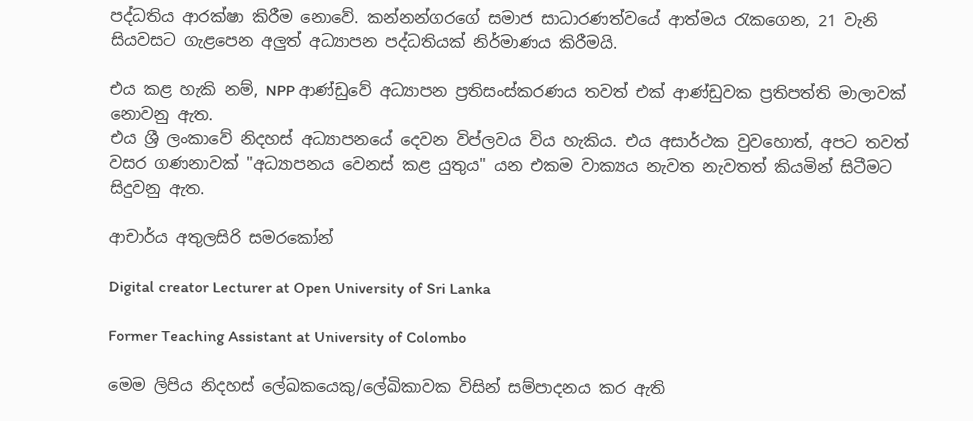පද්ධතිය ආරක්ෂා කිරීම නොවේ. කන්නන්ගරගේ සමාජ සාධාරණත්වයේ ආත්මය රැකගෙන, 21 වැනි සියවසට ගැළපෙන අලුත් අධ්‍යාපන පද්ධතියක් නිර්මාණය කිරීමයි.

එය කළ හැකි නම්, NPP ආණ්ඩුවේ අධ්‍යාපන ප්‍රතිසංස්කරණය තවත් එක් ආණ්ඩුවක ප්‍රතිපත්ති මාලාවක් නොවනු ඇත.
එය ශ්‍රී ලංකාවේ නිදහස් අධ්‍යාපනයේ දෙවන විප්ලවය විය හැකිය. එය අසාර්ථක වුවහොත්, අපට තවත් වසර ගණනාවක් "අධ්‍යාපනය වෙනස් කළ යුතුය" යන එකම වාක්‍යය නැවත නැවතත් කියමින් සිටීමට සිදුවනු ඇත.

ආචාර්ය අතුලසිරි සමරකෝන්

Digital creator Lecturer at Open University of Sri Lanka

Former Teaching Assistant at University of Colombo

මෙම ලිපිය නිදහස් ලේඛකයෙකු/ලේඛිකාවක විසින් සම්පාදනය කර ඇති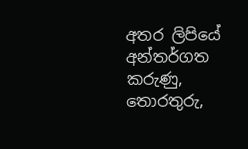අතර ලිපියේ අන්තර්ගත කරුණු, තොරතුරු,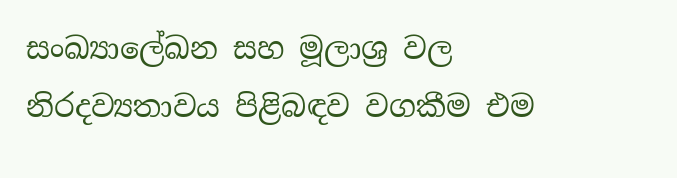සංඛ්‍යාලේඛන සහ මූලාශ්‍ර වල නිරදව්‍යතාවය පිළිබඳව වගකීම එම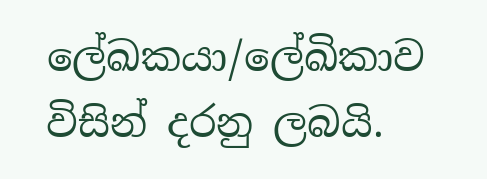ලේඛකයා/ලේඛිකාව විසින් දරනු ලබයි.